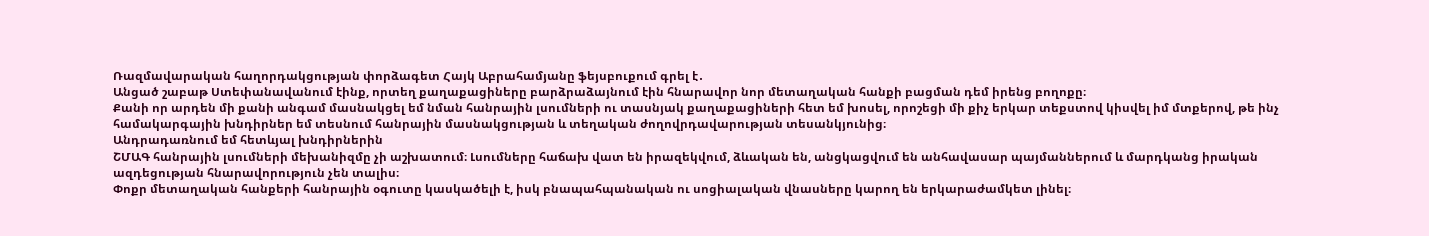Ռազմավարական հաղորդակցության փորձագետ Հայկ Աբրահամյանը ֆեյսբուքում գրել է․
Անցած շաբաթ Ստեփանավանում էինք, որտեղ քաղաքացիները բարձրաձայնում էին հնարավոր նոր մետաղական հանքի բացման դեմ իրենց բողոքը։
Քանի որ արդեն մի քանի անգամ մասնակցել եմ նման հանրային լսումների ու տասնյակ քաղաքացիների հետ եմ խոսել, որոշեցի մի քիչ երկար տեքստով կիսվել իմ մտքերով, թե ինչ համակարգային խնդիրներ եմ տեսնում հանրային մասնակցության և տեղական ժողովրդավարության տեսանկյունից։
Անդրադառնում եմ հետևյալ խնդիրներին
ՇՄԱԳ հանրային լսումների մեխանիզմը չի աշխատում։ Լսումները հաճախ վատ են իրազեկվում, ձևական են, անցկացվում են անհավասար պայմաններում և մարդկանց իրական ազդեցության հնարավորություն չեն տալիս։
Փոքր մետաղական հանքերի հանրային օգուտը կասկածելի է, իսկ բնապահպանական ու սոցիալական վնասները կարող են երկարաժամկետ լինել։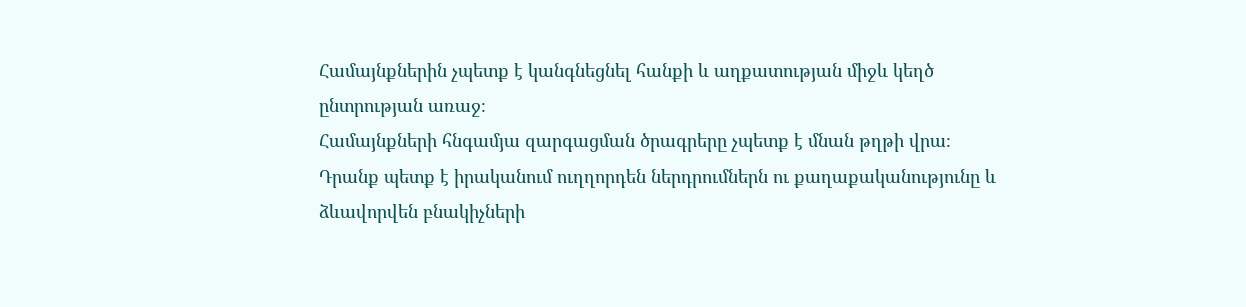Համայնքներին չպետք է կանգնեցնել հանքի և աղքատության միջև կեղծ ընտրության առաջ։
Համայնքների հնգամյա զարգացման ծրագրերը չպետք է մնան թղթի վրա։ Դրանք պետք է իրականում ուղղորդեն ներդրումներն ու քաղաքականությունը և ձևավորվեն բնակիչների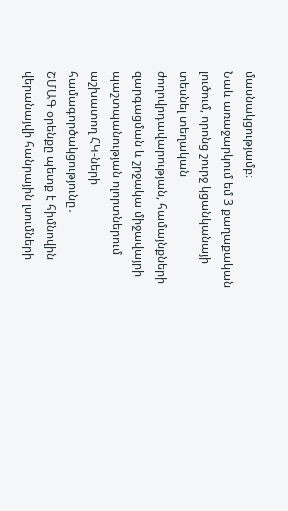մասնակցությամբ։
Նաև առաջարկում եմ 3 քաղաքական լուծում, որոնց շուրջ կցանկանայի տեսնել տեղական ժողովրդավարության, համայնքների զարգացման և շրջակա միջավայրի պաշտպանության ոլորտներում աշխատող ՀԿ-ների համագործակցությունը․
ՇՄԱԳ օրենքը պետք է հիմնովին վերանայվի հանրային լսումների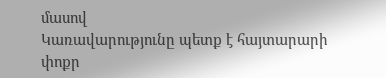մասով
Կառավարությունը պետք է հայտարարի փոքր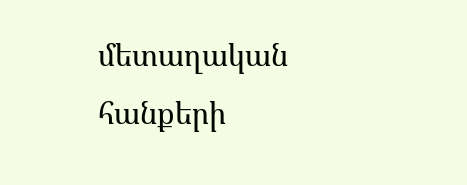մետաղական հանքերի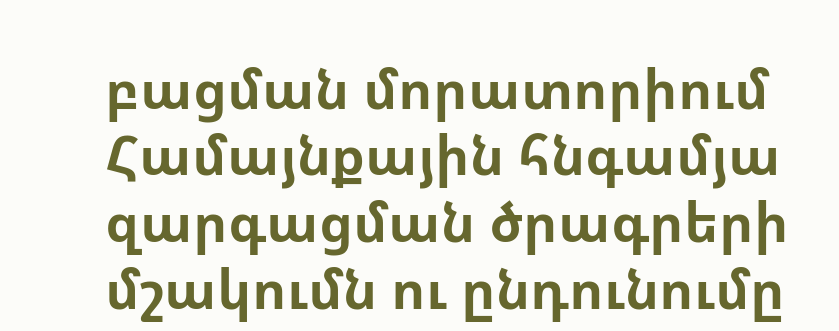բացման մորատորիում
Համայնքային հնգամյա զարգացման ծրագրերի մշակումն ու ընդունումը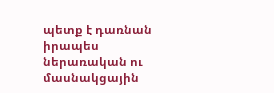պետք է դառնան իրապես ներառական ու մասնակցային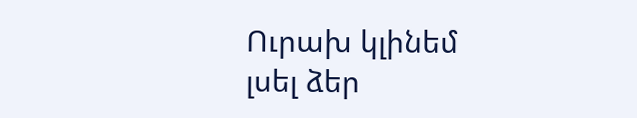Ուրախ կլինեմ լսել ձեր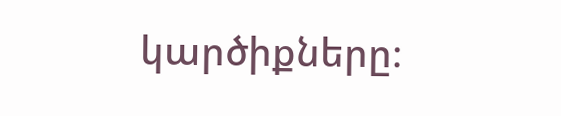կարծիքները։